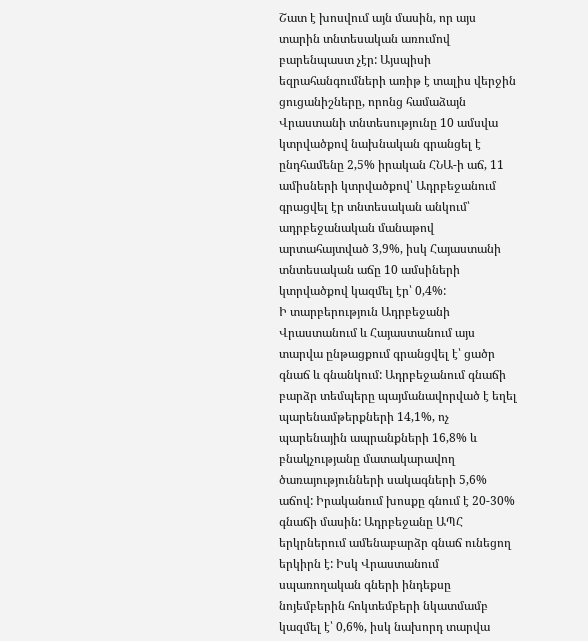Շատ է խոսվում այն մասին, որ այս տարին տնտեսական առումով բարենպաստ չէր: Այսպիսի եզրահանգումների առիթ է տալիս վերջին ցուցանիշները, որոնց համաձայն Վրաստանի տնտեսությունը 10 ամսվա կտրվածքով նախնական գրանցել է ընդհամենը 2,5% իրական ՀՆԱ-ի աճ, 11 ամիսների կտրվածքով՝ Ադրբեջանում գրացվել էր տնտեսական անկում՝ ադրբեջանական մանաթով արտահայտված 3,9%, իսկ Հայաստանի տնտեսական աճը 10 ամսիների կտրվածքով կազմել էր՝ 0,4%:
Ի տարբերություն Ադրբեջանի Վրաստանում և Հայաստանում այս տարվա ընթացքում գրանցվել է՝ ցածր գնաճ և գնանկում: Ադրբեջանում գնաճի բարձր տեմպերը պայմանավորված է եղել պարենամթերքների 14,1%, ոչ պարենային ապրանքների 16,8% և բնակչությանը մատակարավող ծառայությունների սակագների 5,6% աճով: Իրականում խոսքը գնում է 20-30% գնաճի մասին: Ադրբեջանը ԱՊՀ երկրներում ամենաբարձր գնաճ ունեցող երկիրն է: Իսկ Վրաստանում սպառողական գների ինդեքսը նոյեմբերին հոկտեմբերի նկատմամբ կազմել է՝ 0,6%, իսկ նախորդ տարվա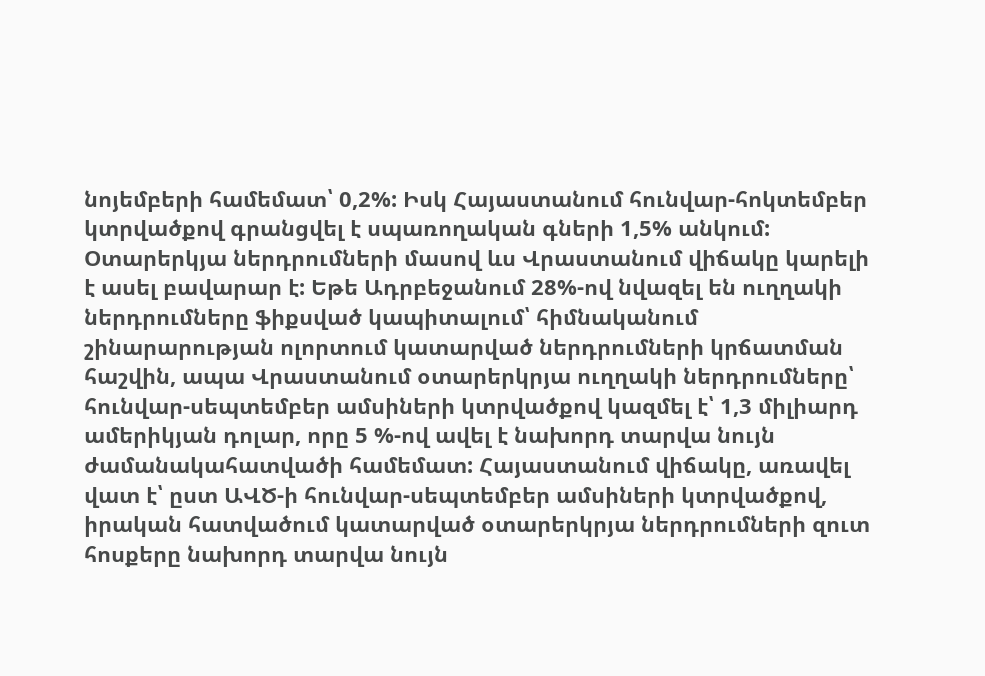նոյեմբերի համեմատ՝ 0,2%: Իսկ Հայաստանում հունվար-հոկտեմբեր կտրվածքով գրանցվել է սպառողական գների 1,5% անկում:
Օտարերկյա ներդրումների մասով ևս Վրաստանում վիճակը կարելի է ասել բավարար է: Եթե Ադրբեջանում 28%-ով նվազել են ուղղակի ներդրումները ֆիքսված կապիտալում՝ հիմնականում շինարարության ոլորտում կատարված ներդրումների կրճատման հաշվին, ապա Վրաստանում օտարերկրյա ուղղակի ներդրումները՝ հունվար-սեպտեմբեր ամսիների կտրվածքով կազմել է՝ 1,3 միլիարդ ամերիկյան դոլար, որը 5 %-ով ավել է նախորդ տարվա նույն ժամանակահատվածի համեմատ: Հայաստանում վիճակը, առավել վատ է՝ ըստ ԱՎԾ-ի հունվար-սեպտեմբեր ամսիների կտրվածքով, իրական հատվածում կատարված օտարերկրյա ներդրումների զուտ հոսքերը նախորդ տարվա նույն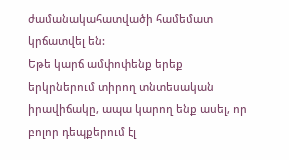ժամանակահատվածի համեմատ կրճատվել են:
Եթե կարճ ամփոփենք երեք երկրներում տիրող տնտեսական իրավիճակը, ապա կարող ենք ասել, որ բոլոր դեպքերում էլ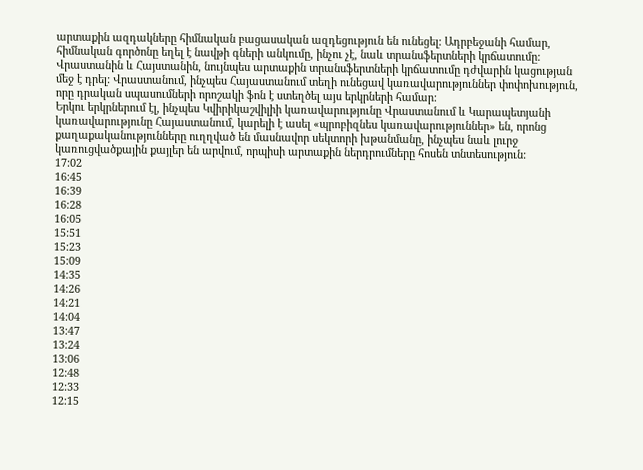արտաքին ազդակները հիմնական բացասական ազդեցություն են ունեցել: Ադրբեջանի համար, հիմնական գործոնը եղել է նավթի գների անկումը, ինչու չէ, նաև տրանսֆերտների կրճատումը: Վրաստանին և Հայստանին, նույնպես արտաքին տրանսֆերտների կրճատումը դժվարին կացության մեջ է դրել: Վրաստանում, ինչպես Հայաստանում տեղի ունեցավ կառավարություններ փոփոխություն, որը դրական սպասումների որոշակի ֆոն է ստեղծել այս երկրների համար:
Երկու երկրներում էլ, ինչպես Կվիրիկաշվիլիի կառավարությունը Վրաստանում և Կարապետյանի կառավարությունը Հայաստանում, կարելի է ասել «պրոբիզնես կառավարություններ» են, որոնց քաղաքականությունները ուղղված են մասնավոր սեկտորի խթանմանը, ինչպես նաև լուրջ կառուցվածքային քայլեր են արվում, որպիսի արտաքին ներդրումները հոսեն տնտեսություն:
17:02
16:45
16:39
16:28
16:05
15:51
15:23
15:09
14:35
14:26
14:21
14:04
13:47
13:24
13:06
12:48
12:33
12:15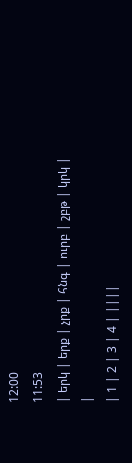12:00
11:53
| երկ | երք | չրք | հնգ | ուրբ | շբթ | կրկ | |
| 1 | 2 | 3 | 4 | ||||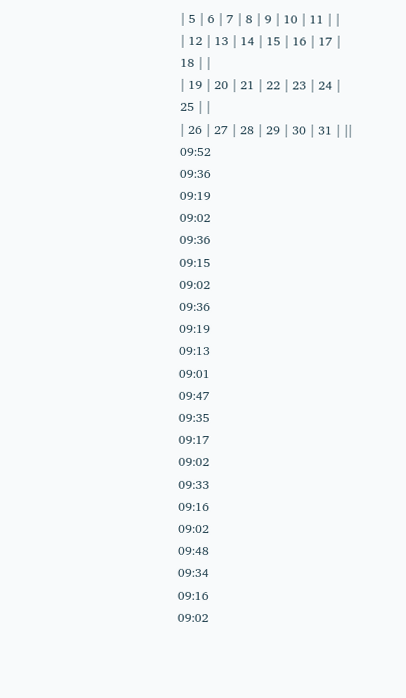| 5 | 6 | 7 | 8 | 9 | 10 | 11 | |
| 12 | 13 | 14 | 15 | 16 | 17 | 18 | |
| 19 | 20 | 21 | 22 | 23 | 24 | 25 | |
| 26 | 27 | 28 | 29 | 30 | 31 | ||
09:52
09:36
09:19
09:02
09:36
09:15
09:02
09:36
09:19
09:13
09:01
09:47
09:35
09:17
09:02
09:33
09:16
09:02
09:48
09:34
09:16
09:02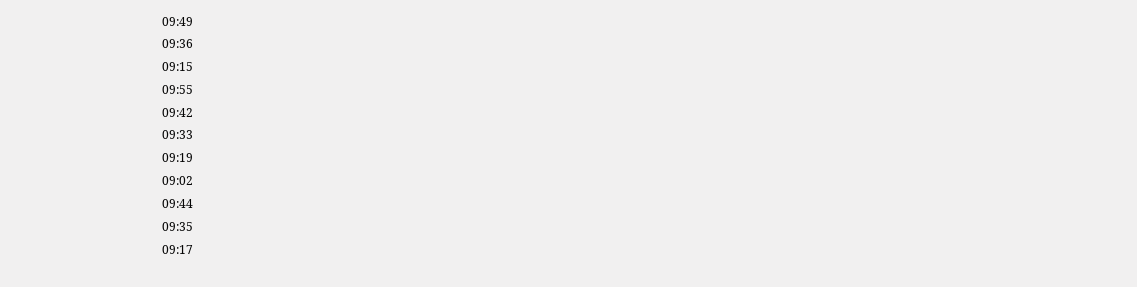09:49
09:36
09:15
09:55
09:42
09:33
09:19
09:02
09:44
09:35
09:17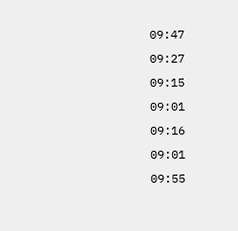09:47
09:27
09:15
09:01
09:16
09:01
09:55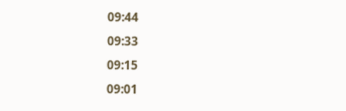09:44
09:33
09:15
09:01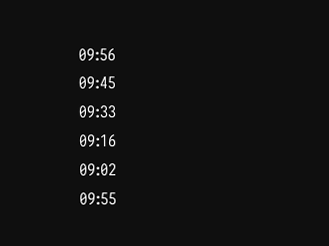09:56
09:45
09:33
09:16
09:02
09:55